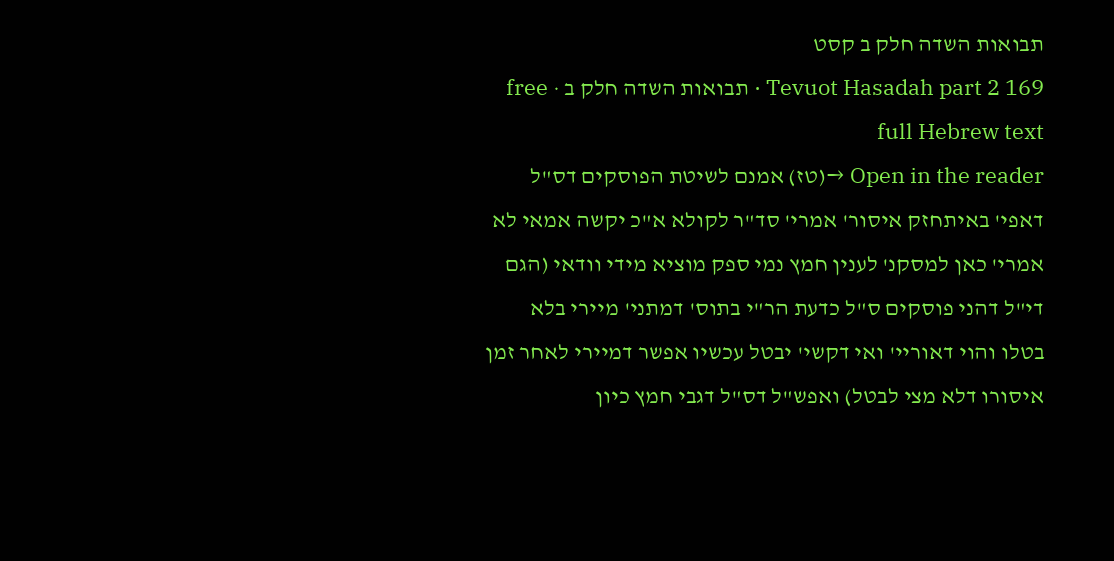תבואות השדה חלק ב קסט
Tevuot Hasadah part 2 169 · תבואות השדה חלק ב · free full Hebrew text
Open in the reader →(טז) אמנם לשיטת הפוסקים דס"ל דאפי' באיתחזק איסור' אמרי' סד"ר לקולא א"כ יקשה אמאי לא אמרי' כאן למסקנ' לענין חמץ נמי ספק מוציא מידי וודאי (הגם די"ל דהני פוסקים ס"ל כדעת הר"י בתוס' דמתני' מיירי בלא בטלו והוי דאוריי' ואי דקשי' יבטל עכשיו אפשר דמיירי לאחר זמן איסורו דלא מצי לבטל) ואפש"ל דס"ל דגבי חמץ כיון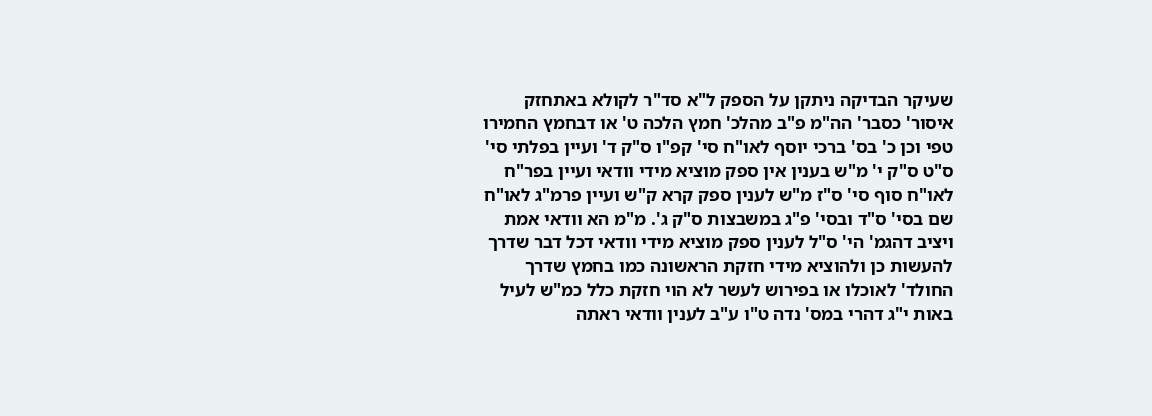שעיקר הבדיקה ניתקן על הספק ל"א סד"ר לקולא באתחזק איסור' כסבר' הה"מ פ"ב מהלכ' חמץ הלכה ט' או דבחמץ החמירו טפי וכן כ' בס' ברכי יוסף לאו"ח סי' קפ"ו ס"ק ד' ועיין בפלתי סי' ס"ט ס"ק י' מ"ש בענין אין ספק מוציא מידי וודאי ועיין בפר"ח לאו"ח סוף סי' ס"ז מ"ש לענין ספק קרא ק"ש ועיין פרמ"ג לאו"ח שם בסי' ס"ד ובסי' פ"ג במשבצות ס"ק ג'. מ"מ הא וודאי אמת ויציב דהגמ' הי' ס"ל לענין ספק מוציא מידי וודאי דכל דבר שדרך להעשות כן ולהוציא מידי חזקת הראשונה כמו בחמץ שדרך החולד' לאוכלו או בפירוש לעשר לא הוי חזקת כלל כמ"ש לעיל באות י"ג דהרי במס' נדה ט"ו ע"ב לענין וודאי ראתה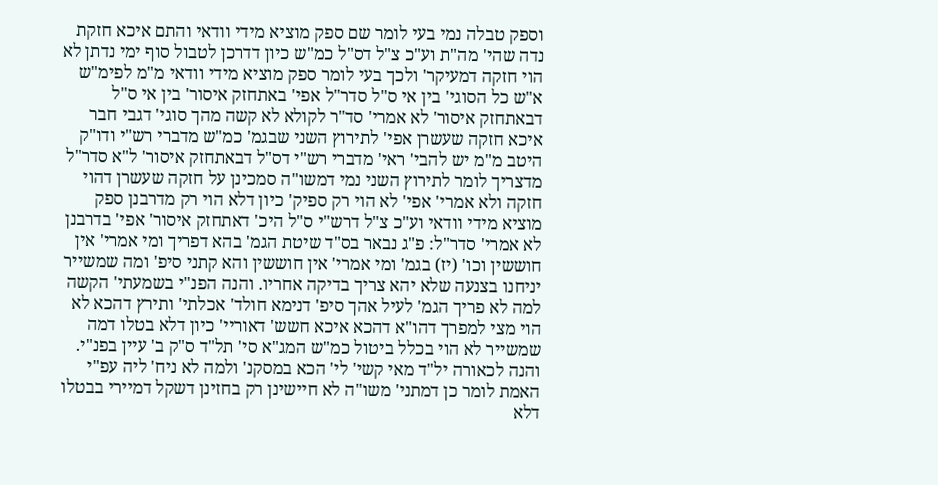וספק טבלה נמי בעי לומר שם ספק מוציא מידי וודאי והתם איכא חזקת נדה שהי' מה"ת וע"כ צ"ל דס"ל כמ"ש כיון דדרכן לטבול סוף ימי נדתן לא הוי חזקה דמעיקר' ולכך בעי לומר ספק מוציא מידי וודאי מ"מ לפימ"ש א"ש כל הסוגי' בין אי ס"ל סדר"ל אפי' באתחזק איסור' בין אי ס"ל דבאתחזק איסור' לא אמרי' סד"ר לקולא לא קשה מהך סוגי' דגבי חבר איכא חזקה שעשרן אפי' לתירוץ השני שבגמ' כמ"ש מדברי רש"י ודו"ק היטב מ"מ יש להבי' ראי' מדברי רש"י דס"ל דבאתחזק איסור' ל"א סדר"ל מדצריך לומר לתירוץ השני נמי דמשו"ה סמכינן על חזקה שעשרן דהוי חזקה ולא אמרי' אפי' לא הוי רק ספיק' כיון דלא הוי רק מדרבנן ספק מוציא מידי וודאי וע"כ צ"ל דרש"י ס"ל היכ' דאתחזק איסור' אפי' בדרבנן לא אמרי' סדר"ל: פ"ג נבאר בס"ד שיטת הגמ' בהא דפריך ומי אמרי' אין חוששין וכו' (יז) בגמ' ומי אמרי' אין חוששין והא קתני סיפ' ומה שמשייר יניחנו בצנעה שלא יהא צריך בדיקה אחריו. והנה הפנ"י בשמעתי' הקשה למה לא פריך הגמ' לעיל אהך סיפ' דנימא חולד' אכלתי' ותירץ דהכא לא הוי מצי למפרך דהו"א דהכא איכא חשש' דאוריי' כיון דלא בטלו דמה שמשייר לא הוי בכלל ביטול כמ"ש המג"א סי' תל"ד ס"ק ב' עיין בפנ"י. והנה לכאורה יל"ד מאי קשי' לי' הכא במסקנ' ולמה לא ניח' ליה עפ"י האמת לומר כן דמתני' משו"ה לא חיישינן רק בחזינן דשקל דמיירי בבטלו דלא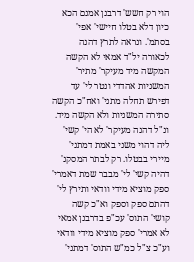הוי רק חשש' דרבנן אמנם הכא כיון דלא בטלו חיישי' אפי' בסתמ'. ונראה לתרץ דהנה לכאורה יל"ד אמאי לא הקשה המקשה מיד מעיקר' מתיר' המשניות אהדדי ונטר לי' עד דפירש תחלה מתני' ואח"כ הקשה סתירה המשניות ולא הקשה מיד. ונ"ל דהנה מעיקר' לא הי' קשי' ליה דהוי משני באמת דמתני' מיירי בבטלו. רק לבתר המסקנ' דהיה קשי' לי' מבבר שמת דאמרי' ספק מוציא מידי וודאי ותירץ לי' דהתם ספק וספק וא"כ קשה קושי' התוס' עכ"פ בדרבנן אמאי לא אמרי' ספק מוציא מידי וודאי וע"כ צ"ל כמ"ש התוס' דמתני'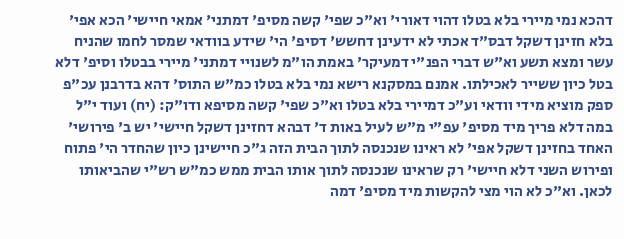דהכא נמי מיירי בלא בטלו דהוי דאורי' וא"כ שפי' קשה מסיפ' דמתני' אמאי חיישי' הכא אפי' בלא חזינן דשקל דבס"ד אכתי לא ידעינן דחשש' דסיפ' הי' שידע בוודאי שמסר לחמו שהניח עשר ומצא תשע וא"ש דברי הפנ"י דמעיקר' באמת הו"מ לשנויי דמתני' מיירי בבטלו וסיפ' דלא בטל כיון ששייר לאכילתו. אמנם במסקנא רישא נמי בלא בטלו כמ"ש התוס' דהא בדרבנן עכ"פ ספק מוציא מידי וודאי וע"כ דמיירי בלא בטלו וא"כ שפי' קשה מסיפא ודו"ק: (יח) ועוד י"ל במה דלא פריך מיד מסיפ' עפ"י מ"ש לעיל באות ד' דבהא דחזינן דשקל חיישי' יש ב' פירושי' האחד בחזינן דשקל אפי' לא ראינו שנכנסה לתוך הבית הזה ג"כ חיישינן כיון שהחדר הי' פתוח ופירוש השני דלא חיישי' רק שראינו שנכנסה לתוך אותו הבית ממש כמ"ש רש"י שהביאותו לכאן. וא"כ לא הוי מצי להקשות מיד מסיפ' דמה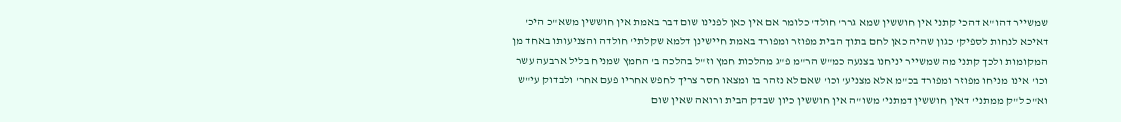שמשייר דהו"א דהכי קתני אין חוששין שמא גרר' חולד' כלומר אם אין כאן לפנינו שום דבר באמת אין חוששין משא"כ היכ' דאיכא לנחות לספיק' כגון שהיה כאן לחם בתוך הבית מפוזר ומפורד באמת חיישינן דלמא שקלתי' חולדה והצניעותו באחד מן המקומות ולכך קתני מה שמשייר יניחנו בצנעה כמ"ש הר"מ פ"ג מהלכות חמץ וז"ל בהלכה ב' החמץ שמניח בליל ארבעה עשר וכו' אינו מניחו מפוזר ומפורד בכ"מ אלא מצניע' וכו' שאם לא נזהר בו ומצאו חסר צריך לחפש אחריו פעם אחר' ולבדוק עי"ש וא"כ ל"ק ממתני' דאין חוששין דמתני' משו"ה אין חוששין כיון שבדק הבית ורואה שאין שום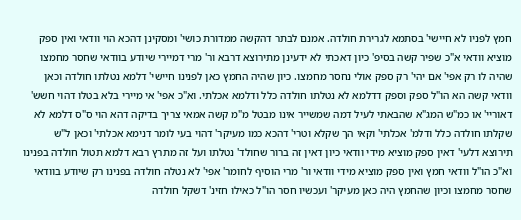חמץ לפניו לא חיישי' בסתמא לגרירת חולדה. אמנם לבתר דהקשה ממדורת כושי' ומסקינן דהכא הוי וודאי ואין ספק מוציא וודאי א"כ שפיר קשה בסיפ' כיון דאכתי לא ידעינן מתירוצא דרבא ור' מרי דמיירי שיודע בוודאי שחסר מחמצו שהיה לו רק אפי' אם יהי' רק ספק אולי נחסר מחמצו. כיון שהיה החמץ כאן לפנינו חיישי' דלמא נטלתו חולדה וכאן וודאי קשה הא הו"ל ספק וספק דדלמא לא נטלתו חולדה כלל ודלמא אכלתי. וא"כ אפי' אי מיירי בלא בטלו דהוי חשש' דאוריי' או כמ"ש המג"א שהבאתי לעיל דמה שמשייר אינו מבטל מ"מ קשה אמאי צריך בדיקה דהא הוי ס"ס דלמא לא שקלתו חולדה כלל ודלמ' אכלתי' וקאי הך שקלא וטרי' דהכא כמו מעיקר' דהוי בעי לומר דנימא אכלתי' וכאן ל"ש תירוצא דלעי' דאין ספק מוציא מידי וודאי כיון דאין זה ברור שחולד' נטלתו ועל זה מתרץ רבא דלמא תטול חולדה בפנינו וא"כ הו"ל וודאי חמץ ואין ספק מוציא מידי וודאי ור' מרי הוסיף לחומר' אפי' לא נטלה חולדה בפנינו רק שיודע בוודאי שחסר מחמצו וכיון שהחמץ היה כאן מעיקר' ועכשיו חסר הו"ל כאילו חזינ' דשקל חולדה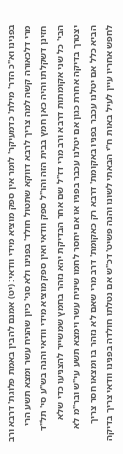בפנינו וא"כ הדר' מילת' כדמעיקר' לומר אין ספק מוציא מידי וודאי: (יט) אמנם להבין באמת פלוגת' דרבא ורב מרי דלכאורה קשה למה צריך לרבא דווקא שתטול חולד' בפנינו ולא סגי' כיון שהניח עשר ומצא תשע הרי חזינן דשקלתו והיה כאן חמץ בבית הזה והו"ל ספק וודאי ואין ספק מוציא מידי וודאי והנה בש"ע סי' תל"ד הבי' כל שני אקומתות דרבא ורב מרי דז"ל שם אחר הבדיקת יהא נזהר בחמץ שמשייר להצניעו כדי שלא יצטרך בדיקה אחרת כגון אם יטלנו עכבר בפניו או אם יחסר לחמו שיניח עשר וימצא תשע עי"ש ובר"מ לא הביא כלל אם יטלנו עכבר בפניו באקומת' דרבא רק כאקומת' דרב מרי שאם לא נזהר בו ומצאו חסר צריך לחפש אחריו עיין לעיל באות ח"י הבאתי לשונו והנה פשיט' דכ"ש אם נטלתו חולדה בפנינו וודאי צריך בדיקה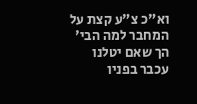וא"כ צ"ע קצת על המחבר למה הבי' הך שאם יטלנו עכבר בפניו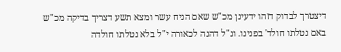דיצטרך לבדוק דזהו ידעינן מכ"ש שאם הניח עשר ומצא תשע דצריך בדיקה מכ"ש באם נטלתו חולד' בפנינו. ונ"ל דהנה לכאורה י"ל בלא נטלתו חולדה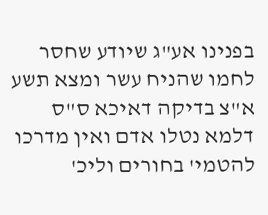בפנינו אע"ג שיודע שחסר לחמו שהניח עשר ומצא תשע א"צ בדיקה דאיכא ס"ס דלמא נטלו אדם ואין מדרכו להטמי' בחורים וליכ'